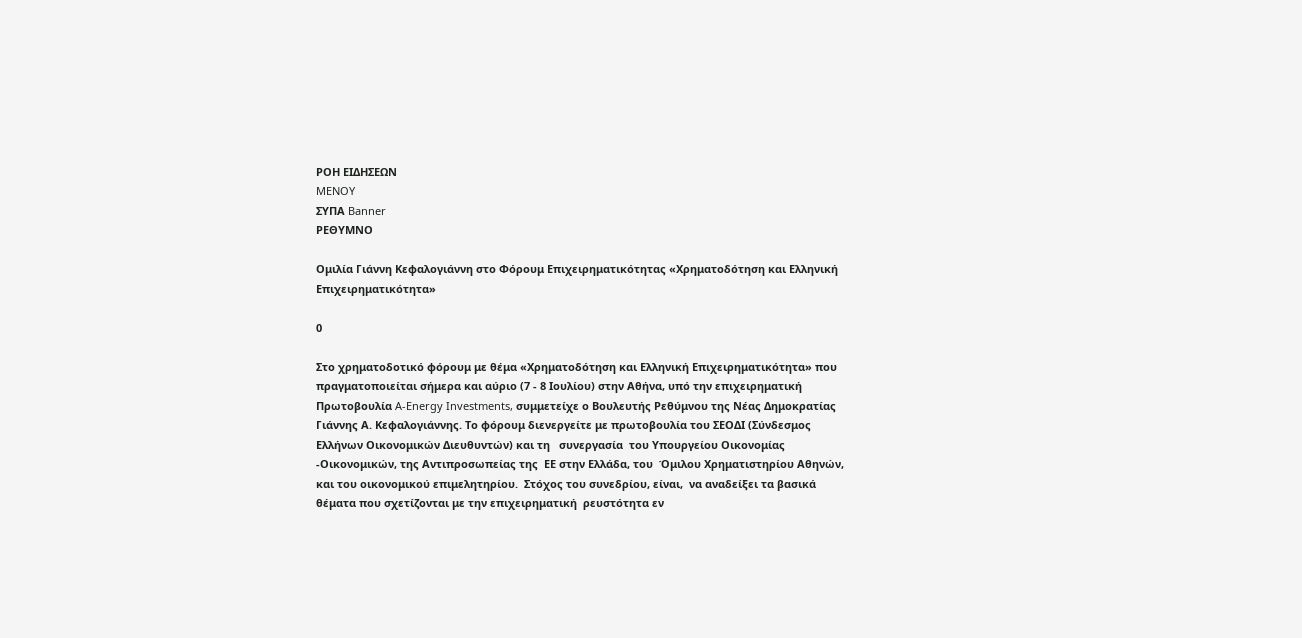ΡΟΗ ΕΙΔΗΣΕΩΝ
MENOY
ΣΥΠΑ Banner
ΡΕΘΥΜΝΟ

Ομιλία Γιάννη Κεφαλογιάννη στο Φόρουμ Επιχειρηματικότητας «Χρηματοδότηση και Ελληνική Επιχειρηματικότητα»

0

Στο χρηματοδοτικό φόρουμ με θέμα «Χρηματοδότηση και Ελληνική Επιχειρηματικότητα» που πραγματοποιείται σήμερα και αύριο (7 - 8 Ιουλίου) στην Αθήνα, υπό την επιχειρηματική Πρωτοβουλία A-Energy Investments, συμμετείχε ο Βουλευτής Ρεθύμνου της Νέας Δημοκρατίας Γιάννης Α. Κεφαλογιάννης. Το φόρουμ διενεργείτε με πρωτοβουλία του ΣΕΟΔΙ (Σύνδεσμος Ελλήνων Οικονομικών Διευθυντών) και τη   συνεργασία  του Υπουργείου Οικονομίας -Οικονομικών, της Αντιπροσωπείας της  ΕΕ στην Ελλάδα, του  Όμιλου Χρηματιστηρίου Αθηνών, και του οικονομικού επιμελητηρίου.  Στόχος του συνεδρίου, είναι,  να αναδείξει τα βασικά θέματα που σχετίζονται με την επιχειρηματική  ρευστότητα εν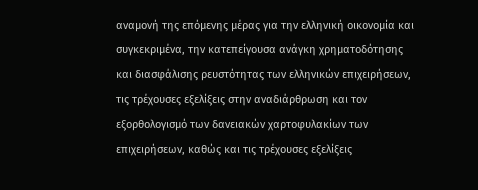αναμονή της επόμενης μέρας για την ελληνική οικονομία και συγκεκριμένα, την κατεπείγουσα ανάγκη χρηματοδότησης και διασφάλισης ρευστότητας των ελληνικών επιχειρήσεων, τις τρέχουσες εξελίξεις στην αναδιάρθρωση και τον εξορθολογισμό των δανειακών χαρτοφυλακίων των επιχειρήσεων, καθώς και τις τρέχουσες εξελίξεις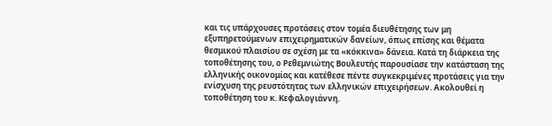και τις υπάρχουσες προτάσεις στον τομέα διευθέτησης των μη εξυπηρετούμενων επιχειρηματικών δανείων, όπως επίσης και θέματα θεσμικού πλαισίου σε σχέση με τα «κόκκινα» δάνεια. Κατά τη διάρκεια της τοποθέτησης του, ο Ρεθεμνιώτης Βουλευτής παρουσίασε την κατάσταση της ελληνικής οικονομίας και κατέθεσε πέντε συγκεκριμένες προτάσεις για την ενίσχυση της ρευστότητας των ελληνικών επιχειρήσεων. Ακολουθεί η τοποθέτηση του κ. Κεφαλογιάννη.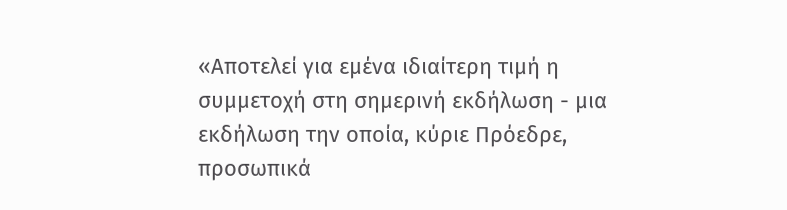«Αποτελεί για εμένα ιδιαίτερη τιμή η συμμετοχή στη σημερινή εκδήλωση - μια εκδήλωση την οποία, κύριε Πρόεδρε, προσωπικά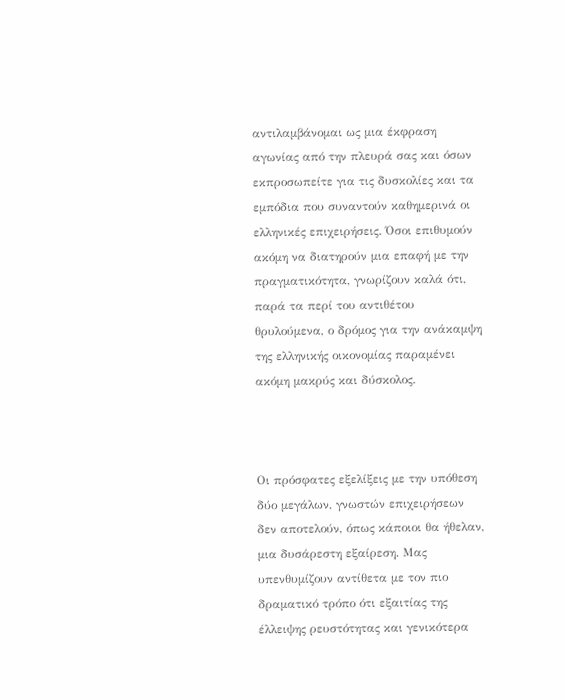αντιλαμβάνομαι ως μια έκφραση αγωνίας από την πλευρά σας και όσων εκπροσωπείτε για τις δυσκολίες και τα εμπόδια που συναντούν καθημερινά οι ελληνικές επιχειρήσεις. Όσοι επιθυμούν ακόμη να διατηρούν μια επαφή με την πραγματικότητα, γνωρίζουν καλά ότι, παρά τα περί του αντιθέτου θρυλούμενα, ο δρόμος για την ανάκαμψη της ελληνικής οικονομίας παραμένει ακόμη μακρύς και δύσκολος.



Οι πρόσφατες εξελίξεις με την υπόθεση δύο μεγάλων, γνωστών επιχειρήσεων δεν αποτελούν, όπως κάποιοι θα ήθελαν, μια δυσάρεστη εξαίρεση. Μας υπενθυμίζουν αντίθετα με τον πιο δραματικό τρόπο ότι εξαιτίας της έλλειψης ρευστότητας και γενικότερα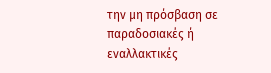την μη πρόσβαση σε παραδοσιακές ή εναλλακτικές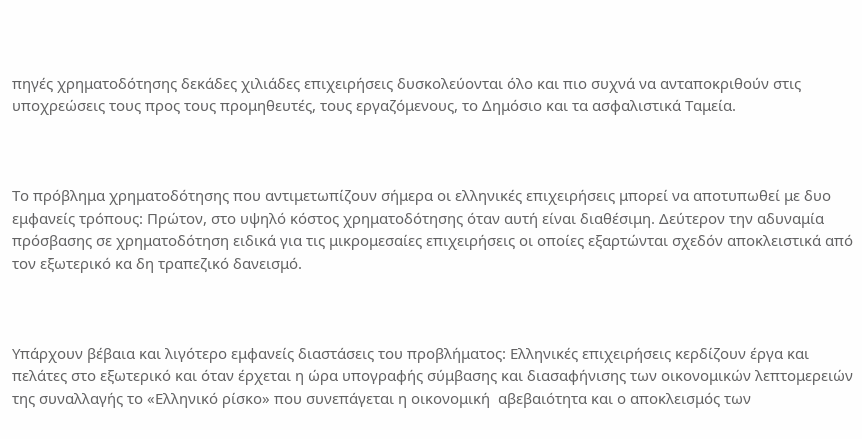πηγές χρηματοδότησης δεκάδες χιλιάδες επιχειρήσεις δυσκολεύονται όλο και πιο συχνά να ανταποκριθούν στις υποχρεώσεις τους προς τους προμηθευτές, τους εργαζόμενους, το Δημόσιο και τα ασφαλιστικά Ταμεία.



Το πρόβλημα χρηματοδότησης που αντιμετωπίζουν σήμερα οι ελληνικές επιχειρήσεις μπορεί να αποτυπωθεί με δυο εμφανείς τρόπους: Πρώτον, στο υψηλό κόστος χρηματοδότησης όταν αυτή είναι διαθέσιμη. Δεύτερον την αδυναμία πρόσβασης σε χρηματοδότηση ειδικά για τις μικρομεσαίες επιχειρήσεις οι οποίες εξαρτώνται σχεδόν αποκλειστικά από τον εξωτερικό κα δη τραπεζικό δανεισμό.



Υπάρχουν βέβαια και λιγότερο εμφανείς διαστάσεις του προβλήματος: Ελληνικές επιχειρήσεις κερδίζουν έργα και πελάτες στο εξωτερικό και όταν έρχεται η ώρα υπογραφής σύμβασης και διασαφήνισης των οικονομικών λεπτομερειών της συναλλαγής το «Ελληνικό ρίσκο» που συνεπάγεται η οικονομική  αβεβαιότητα και ο αποκλεισμός των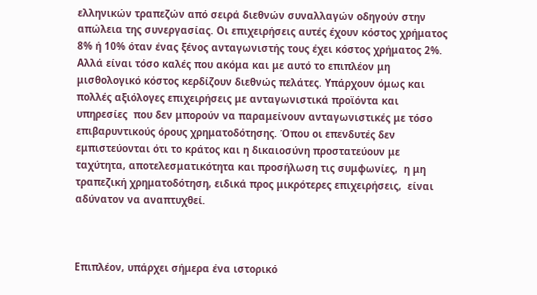ελληνικών τραπεζών από σειρά διεθνών συναλλαγών οδηγούν στην απώλεια της συνεργασίας. Οι επιχειρήσεις αυτές έχουν κόστος χρήματος 8% ή 10% όταν ένας ξένος ανταγωνιστής τους έχει κόστος χρήματος 2%. Αλλά είναι τόσο καλές που ακόμα και με αυτό το επιπλέον μη μισθολογικό κόστος κερδίζουν διεθνώς πελάτες. Υπάρχουν όμως και πολλές αξιόλογες επιχειρήσεις με ανταγωνιστικά προϊόντα και υπηρεσίες  που δεν μπορούν να παραμείνουν ανταγωνιστικές με τόσο επιβαρυντικούς όρους χρηματοδότησης. Όπου οι επενδυτές δεν εμπιστεύονται ότι το κράτος και η δικαιοσύνη προστατεύουν με ταχύτητα, αποτελεσματικότητα και προσήλωση τις συμφωνίες,  η μη τραπεζική χρηματοδότηση, ειδικά προς μικρότερες επιχειρήσεις,  είναι αδύνατον να αναπτυχθεί.



Επιπλέον, υπάρχει σήμερα ένα ιστορικό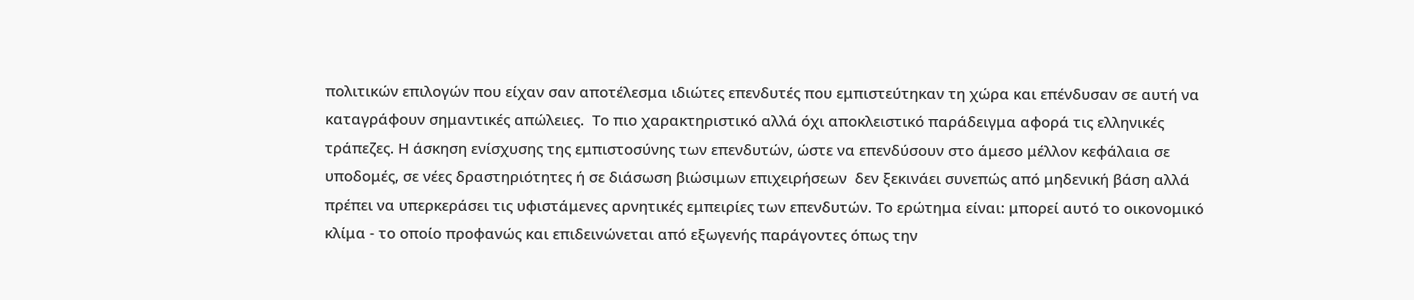πολιτικών επιλογών που είχαν σαν αποτέλεσμα ιδιώτες επενδυτές που εμπιστεύτηκαν τη χώρα και επένδυσαν σε αυτή να καταγράφουν σημαντικές απώλειες.  Το πιο χαρακτηριστικό αλλά όχι αποκλειστικό παράδειγμα αφορά τις ελληνικές τράπεζες. Η άσκηση ενίσχυσης της εμπιστοσύνης των επενδυτών, ώστε να επενδύσουν στο άμεσο μέλλον κεφάλαια σε υποδομές, σε νέες δραστηριότητες ή σε διάσωση βιώσιμων επιχειρήσεων  δεν ξεκινάει συνεπώς από μηδενική βάση αλλά πρέπει να υπερκεράσει τις υφιστάμενες αρνητικές εμπειρίες των επενδυτών. Το ερώτημα είναι: μπορεί αυτό το οικονομικό κλίμα - το οποίο προφανώς και επιδεινώνεται από εξωγενής παράγοντες όπως την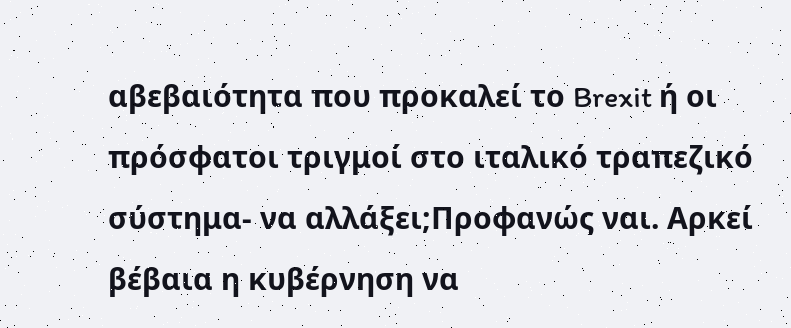αβεβαιότητα που προκαλεί το Brexit ή οι πρόσφατοι τριγμοί στο ιταλικό τραπεζικό σύστημα- να αλλάξει;Προφανώς ναι. Αρκεί βέβαια η κυβέρνηση να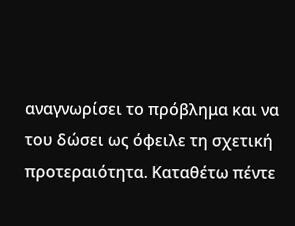αναγνωρίσει το πρόβλημα και να του δώσει ως όφειλε τη σχετική προτεραιότητα. Καταθέτω πέντε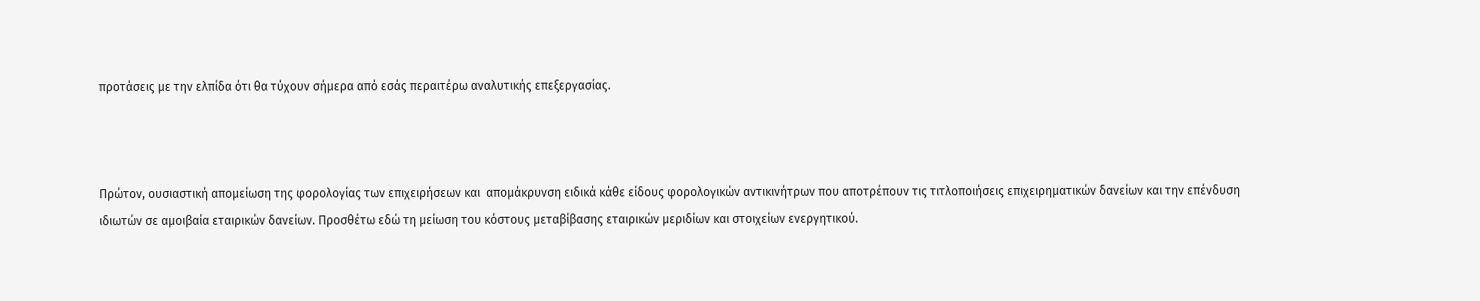προτάσεις με την ελπίδα ότι θα τύχουν σήμερα από εσάς περαιτέρω αναλυτικής επεξεργασίας.



Πρώτον, ουσιαστική απομείωση της φορολογίας των επιχειρήσεων και  απομάκρυνση ειδικά κάθε είδους φορολογικών αντικινήτρων που αποτρέπουν τις τιτλοποιήσεις επιχειρηματικών δανείων και την επένδυση ιδιωτών σε αμοιβαία εταιρικών δανείων. Προσθέτω εδώ τη μείωση του κόστους μεταβίβασης εταιρικών μεριδίων και στοιχείων ενεργητικού.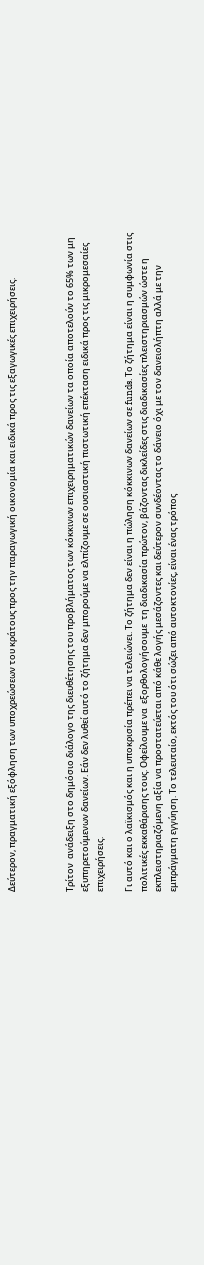Δεύτερον, πραγματική εξόφληση των υποχρεώσεων του κράτους προς την παραγωγική οικονομία και ειδικά προς τις εξαγωγικές επιχειρήσεις.



Τρίτον  ανάδειξη στο δημόσιο διάλογο της διευθέτησης του προβλήματος των κόκκινων επιχειρηματικών δανείων τα οποία αποτελούν το 65% των μη εξυπηρετούμενων δανείων. Εάν δεν λυθεί αυτό το ζήτημα δεν μπορούμε να ελπίζουμε σε ουσιαστική πιστωτική επέκταση ειδικά προς τις μικρομεσαίες επιχειρήσεις.

Γι αυτό και ο λαϊκισμός και η υποκρισία πρέπει να τελειώνει. Το ζήτημα δεν είναι η πώληση κόκκινων δανείων σε funds. Το ζήτημα είναι η συμφωνία στις πολιτικές εκκαθάρισης τους. Οφείλουμε να  εξορθολογήσουμε  τη διαδικασία πρώτον, βάζοντας δικλείδες στις διαδικασίες πλειστηριασμών ώστε η εκπλειστηριαζόμενη αξία να προστατεύεται από κάθε λογής μεσάζοντες και δεύτερον συνδέοντας το δάνειο όχι με τον δανειολήπτη αλλά με την εμπράγματη εγγύηση. Το τελευταίο, εκτός του ότι σώζει από αυτοκτονίες, είναι ένας τρόπος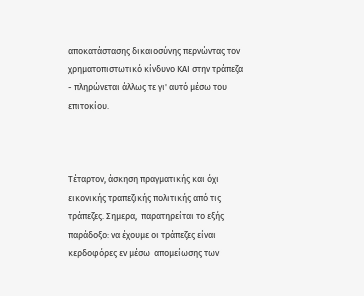αποκατάστασης δικαιοσύνης περνώντας τον χρηματοπιστωτικό κίνδυνο ΚΑΙ στην τράπεζα - πληρώνεται άλλως τε γι' αυτό μέσω του επιτοκίου.



Τέταρτον, άσκηση πραγματικής και όχι εικονικής τραπεζικής πολιτικής από τις τράπεζες. Σημερα,  παρατηρείται το εξής παράδοξο: να έχουμε οι τράπεζες είναι κερδοφόρες εν μέσω  απομείωσης των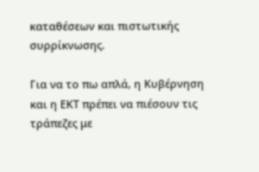καταθέσεων και πιστωτικής συρρίκνωσης.

Για να το πω απλά, η Κυβέρνηση και η ΕΚΤ πρέπει να πιέσουν τις τράπεζες με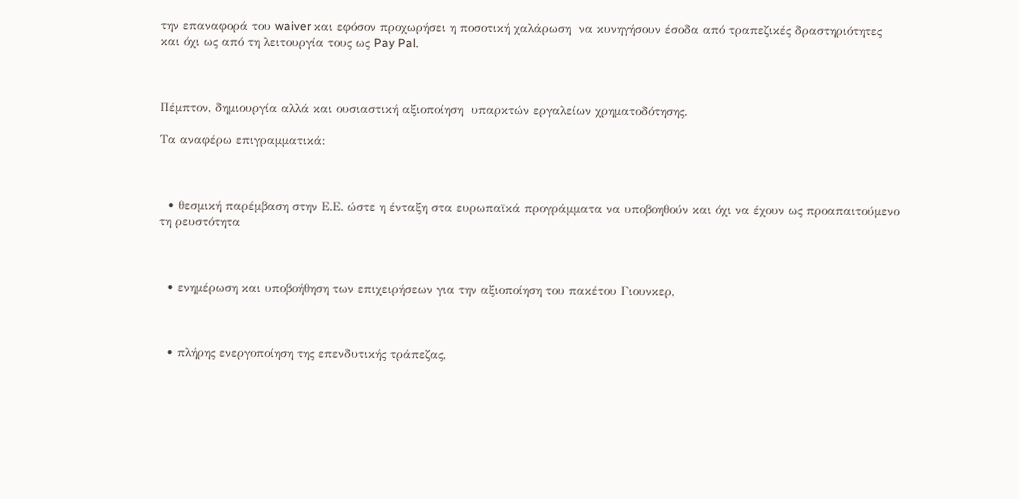την επαναφορά του waiver και εφόσον προχωρήσει η ποσοτική χαλάρωση  να κυνηγήσουν έσοδα από τραπεζικές δραστηριότητες και όχι ως από τη λειτουργία τους ως Pay Pal.



Πέμπτον, δημιουργία αλλά και ουσιαστική αξιοποίηση  υπαρκτών εργαλείων χρηματοδότησης.

Τα αναφέρω επιγραμματικά:



  • θεσμική παρέμβαση στην Ε.Ε. ώστε η ένταξη στα ευρωπαϊκά προγράμματα να υποβοηθούν και όχι να έχουν ως προαπαιτούμενο τη ρευστότητα



  • ενημέρωση και υποβοήθηση των επιχειρήσεων για την αξιοποίηση του πακέτου Γιουνκερ,



  • πλήρης ενεργοποίηση της επενδυτικής τράπεζας,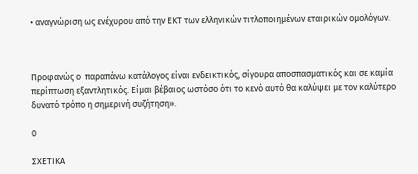• αναγνώριση ως ενέχυρου από την ΕΚΤ των ελληνικών τιτλοποιημένων εταιρικών ομολόγων.



Προφανώς ο  παραπάνω κατάλογος είναι ενδεικτικός, σίγουρα αποσπασματικός και σε καμία περίπτωση εξαντλητικός. Είμαι βέβαιος ωστόσο ότι το κενό αυτό θα καλύψει με τον καλύτερο δυνατό τρόπο η σημερινή συζήτηση».

0

ΣΧΕΤΙΚΑ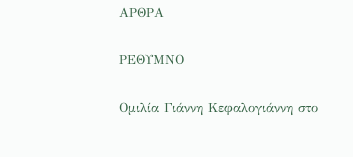ΑΡΘΡΑ

ΡΕΘΥΜΝΟ

Ομιλία Γιάννη Κεφαλογιάννη στο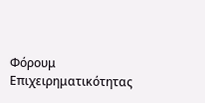Φόρουμ Επιχειρηματικότητας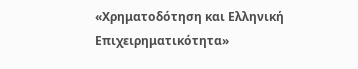«Χρηματοδότηση και Ελληνική Επιχειρηματικότητα»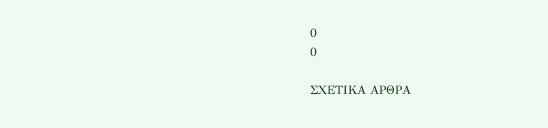0
0

ΣΧΕΤΙΚΑ ΑΡΘΡΑ